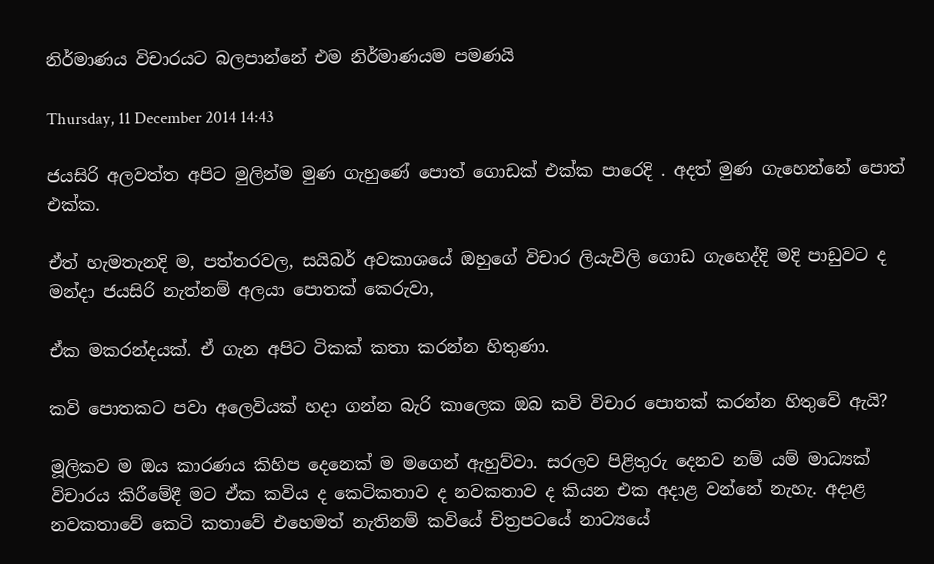නිර්මාණය විචාරයට බලපාන්නේ එම නිර්මාණයම පමණයි

Thursday, 11 December 2014 14:43

ජයසිරි අලවත්ත අපිට මුලින්ම මුණ ගැහුණේ පොත් ගොඩක් එක්ක පාරෙදි . අදත් මුණ ගැහෙන්නේ පොත් එක්ක.

ඒත් හැමතැනදි ම, පත්තරවල, සයිබර් අවකාශයේ ඔහුගේ විචාර ලියැවිලි ගොඩ ගැහෙද්දි මදි පාඩුවට ද මන්දා ජයසිරි නැත්නම් අලයා පොතක් කෙරුවා,

ඒක මකරන්දයක්. ඒ ගැන අපිට ටිකක් කතා කරන්න හිතුණා.

කවි පොතකට පවා අලෙවියක් හදා ගන්න බැරි කාලෙක ඔබ කවි විචාර පොතක් කරන්න හිතුවේ ඇයි?

මූලිකව ම ඔය කාරණය කිහිප දෙනෙක් ම මගෙන් ඇහුව්වා. සරලව පිළිතුරු දෙනව නම් යම් මාධ්‍යක් විචාරය කිරීමේදී මට ඒක කවිය ද කෙටිකතාව ද නවකතාව ද කියන එක අදාළ වන්නේ නැහැ. අදාළ නවකතාවේ කෙටි කතාවේ එහෙමත් නැතිනම් කවියේ චිත්‍රපටයේ නාට්‍යයේ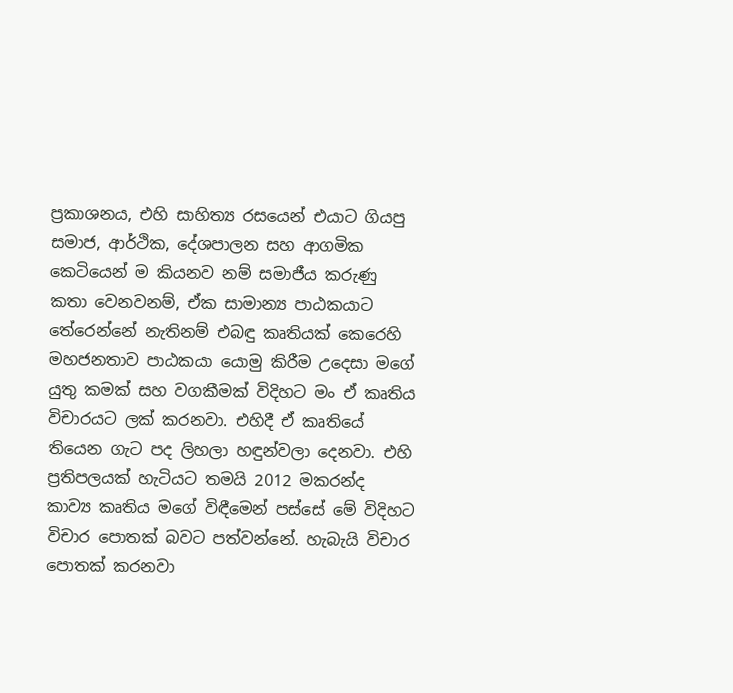ප්‍රකාශනය, එහි සාහිත්‍ය රසයෙන් එයාට ගියපු සමාජ, ආර්ථික, දේශපාලන සහ ආගමික කෙටියෙන් ම කියනව නම් සමාජීය කරුණු කතා වෙනවනම්, ඒක සාමාන්‍ය පාඨකයාට තේරෙන්නේ නැතිනම් එබඳු කෘතියක් කෙරෙහි මහජනතාව පාඨකයා යොමු කිරීම උදෙසා මගේ යුතු කමක් සහ වගකීමක් විදිහට මං ඒ කෘතිය විචාරයට ලක් කරනවා. එහිදී ඒ කෘතියේ තියෙන ගැට පද ලිහලා හඳුන්වලා දෙනවා. එහි ප්‍රතිපලයක් හැටියට තමයි 2012 මකරන්ද කාව්‍ය කෘතිය මගේ විඳීමෙන් පස්සේ මේ විදිහට විචාර පොතක් බවට පත්වන්නේ. හැබැයි විචාර පොතක් කරනවා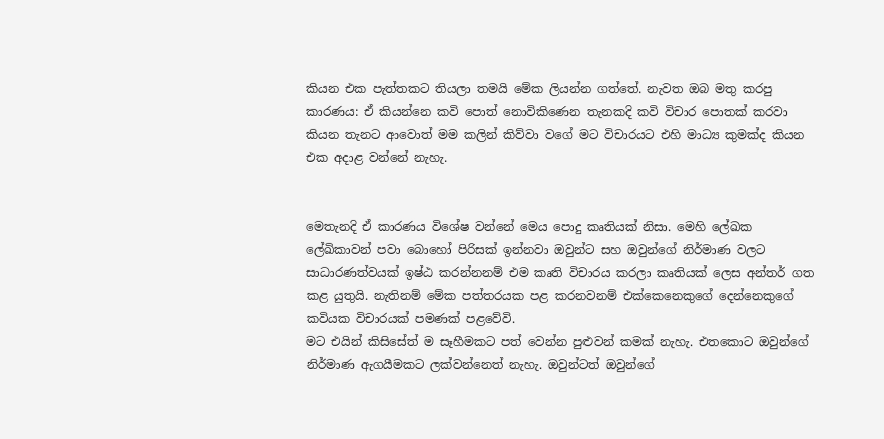කියන එක පැත්තකට තියලා තමයි මේක ලියන්න ගත්තේ. නැවත ඔබ මතු කරපු කාරණය: ඒ කියන්නෙ කවි පොත් නොවිකිණෙන තැනකදි කවි විචාර පොතක් කරවා කියන තැනට ආවොත් මම කලින් කිව්වා වගේ මට විචාරයට එහි මාධ්‍ය කුමක්ද කියන එක අදාළ වන්නේ නැහැ.


මෙතැනදි ඒ කාරණය විශේෂ වන්නේ මෙය පොදු කෘතියක් නිසා. මෙහි ලේඛක ලේඛිකාවන් පවා බොහෝ පිරිසක් ඉන්නවා ඔවුන්ට සහ ඔවුන්ගේ නිර්මාණ වලට සාධාරණත්වයක් ඉෂ්ඨ කරන්නනම් එම කෘති විචාරය කරලා කෘතියක් ලෙස අන්තර් ගත කළ යුතුයි. නැතිනම් මේක පත්තරයක පළ කරනවනම් එක්කෙනෙකුගේ දෙන්නෙකුගේ කවියක විචාරයක් පමණක් පළවේවි.
මට එයින් කිසිසේත් ම සෑහීමකට පත් වෙන්න පුළුවන් කමක් නැහැ. එතකොට ඔවුන්ගේ නිර්මාණ ඇගයීමකට ලක්වන්නෙත් නැහැ. ඔවුන්ටත් ඔවුන්ගේ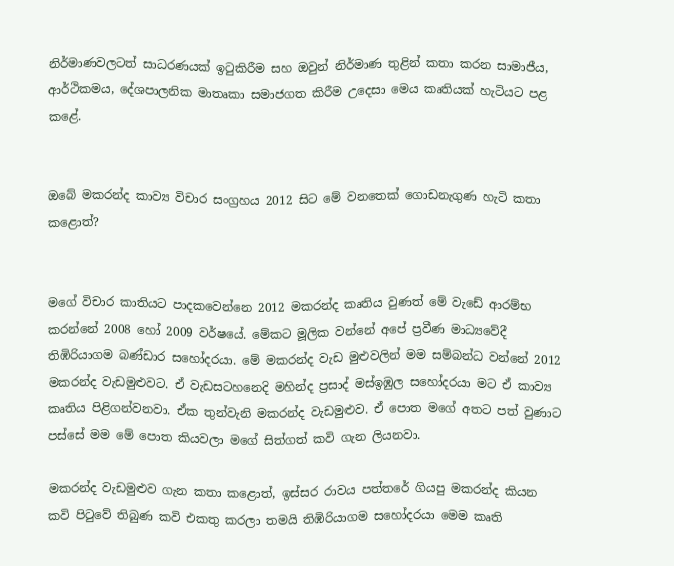නිර්මාණවලටත් සාධරණයක් ඉටුකිරීම සහ ඔවුන් නිර්මාණ තුළින් කතා කරන සාමාජීය, ආර්ථිකමය, දේශපාලනික මාතෘකා සමාජගත කිරීම උදෙසා මෙය කෘතියක් හැටියට පළ කළේ.


ඔබේ මකරන්ද කාව්‍ය විචාර සංග්‍රහය 2012 සිට මේ වනතෙක් ගොඩනැගුණ හැටි කතා කළොත්?


මගේ විචාර කාතියට පාදකවෙන්නෙ 2012 මකරන්ද කෘතිය වුණත් මේ වැඩේ ආරම්භ කරන්නේ 2008 හෝ 2009 වර්ෂයේ. මේකට මූලික වන්නේ අපේ ප්‍රවීණ මාධ්‍යවේදී තිඹිරියාගම බණ්ඩාර සහෝදරයා. මේ මකරන්ද වැඩ මුළුවලින් මම සම්බන්ධ වන්නේ 2012 මකරන්ද වැඩමුළුවට. ඒ වැඩසටහනෙදි මහින්ද ප්‍රසාද් මස්ඉඹුල සහෝදරයා මට ඒ කාව්‍ය කෘතිය පිළිගන්වනවා. ඒක තුන්වැනි මකරන්ද වැඩමුළුව. ඒ පොත මගේ අතට පත් වුණාට පස්සේ මම මේ පොත කියවලා මගේ සිත්ගත් කවි ගැන ලියනවා.

මකරන්ද වැඩමුළුව ගැන කතා කළොත්, ඉස්සර රාවය පත්තරේ ගියපු මකරන්ද කියන කවි පිටුවේ තිබුණ කවි එකතු කරලා තමයි තිඹිරියාගම සහෝදරයා මෙම කෘති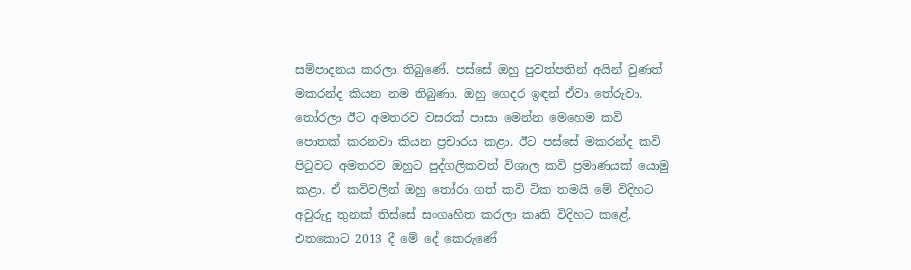සම්පාදනය කරලා තිබුණේ. පස්සේ ඔහු පුවත්පතින් අයින් වුණත් මකරන්ද කියන නම තිබුණා. ඔහු ගෙදර ඉඳන් ඒවා තේරුවා. තෝරලා ඊට අමතරව වසරක් පාසා මෙන්න මෙහෙම කවි පොතක් කරනවා කියන ප්‍රචාරය කළා. ඊට පස්සේ මකරන්ද කවි පිටුවට අමතරව ඔහුට පුද්ගලිකවත් විශාල කවි ප්‍රමාණයක් යොමු කළා. ඒ කවිවලින් ඔහු තෝරා ගත් කවි ටික තමයි මේ විදිහට අවුරුදු තුනක් තිස්සේ සංගෘහිත කරලා කෘති විදිහට කළේ. එතකොට 2013 දී මේ දේ කෙරුණේ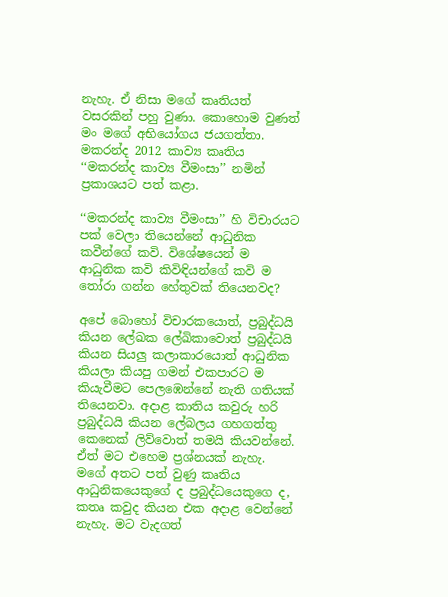නැහැ. ඒ නිසා මගේ කෘතියත් වසරකින් පහු වුණා. කොහොම වුණත් මං මගේ අභියෝගය ජයගත්තා. මකරන්ද 2012 කාව්‍ය කෘතිය ‘‘මකරන්ද කාව්‍ය වීමංසා’’ නමින් ප්‍රකාශයට පත් කළා.

‘‘මකරන්ද කාව්‍ය වීමංසා’’ හි විචාරයට පක් වෙලා තියෙන්නේ ආධුනික කවීන්ගේ කවි. විශේෂයෙන් ම ආධුනික කවි කිවිඳියන්ගේ කවි ම තෝරා ගන්න හේතුවක් තියෙනවද?

අපේ බොහෝ විචාරකයොත්, ප්‍රබුද්ධයි කියන ලේඛක ලේඛිකාවොත් ප්‍රබුද්ධයි කියන සියලු කලාකාරයොත් ආධුනික කියලා කියපු ගමන් එකපාරට ම කියැවීමට පෙලඹෙන්නේ නැති ගතියක් තියෙනවා. අදාළ කාතිය කවුරු හරි ප්‍රබුද්ධයි කියන ලේබලය ගහගත්තු කෙනෙක් ලිව්වොත් තමයි කියවන්නේ. ඒත් මට එහෙම ප්‍රශ්නයක් නැහැ. මගේ අතට පත් වුණු කෘතිය ආධුනිකයෙකුගේ ද ප්‍රබුද්ධයෙකුගෙ ද, කතෘ කවුද කියන එක අදාළ වෙන්නේ නැහැ. මට වැදගත්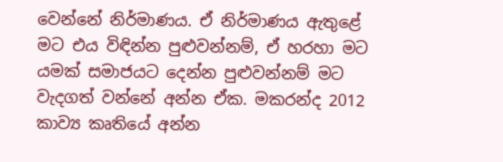වෙන්නේ නිර්මාණය. ඒ නිර්මාණය ඇතුළේ මට එය විඳින්න පුළුවන්නම්, ඒ හරහා මට යමක් සමාජයට දෙන්න පුළුවන්නම් මට වැදගත් වන්නේ අන්න ඒක. මකරන්ද 2012 කාව්‍ය කෘතියේ අන්න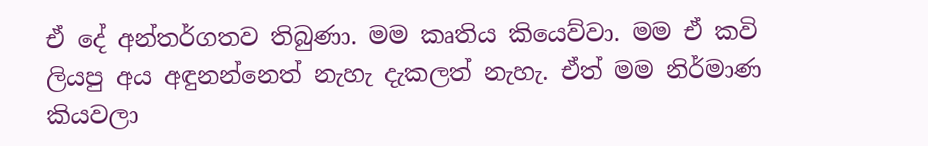ඒ දේ අන්තර්ගතව තිබුණා. මම කෘතිය කියෙව්වා. මම ඒ කවි ලියපු අය අඳුනන්නෙත් නැහැ දැකලත් නැහැ. ඒත් මම නිර්මාණ කියවලා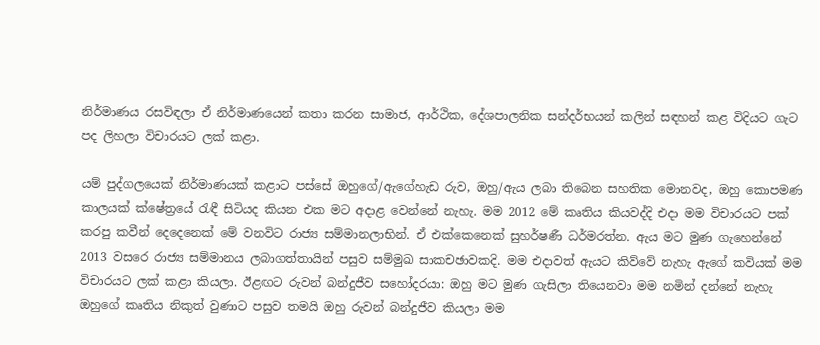නිර්මාණය රසවිඳලා ඒ නිර්මාණයෙන් කතා කරන සාමාජ, ආර්ථික, දේශපාලනික සන්දර්භයන් කලින් සඳහන් කළ විදියට ගැට පද ලිහලා විචාරයට ලක් කළා.

යම් පුද්ගලයෙක් නිර්මාණයක් කළාට පස්සේ ඔහුගේ/ඇගේහැඩ රුව, ඔහු/ඇය ලබා තිබෙන සහතික මොනවද, ඔහු කොපමණ කාලයක් ක්ෂේත්‍රයේ රැඳී සිටියද කියන එක මට අදාළ වෙන්නේ නැහැ. මම 2012 මේ කෘතිය කියවද්දි එදා මම විචාරයට පක් කරපු කවීන් දෙදෙනෙක් මේ වනවිට රාජ්‍ය සම්මානලාභින්. ඒ එක්කෙනෙක් සුහර්ෂණී ධර්මරත්න. ඇය මට මුණ ගැහෙන්නේ 2013 වසරෙ රාජ්‍ය සම්මානය ලබාගත්තායින් පසුව සම්මුඛ සාකචඡාවකදි. මම එදාවත් ඇයට කිව්වේ නැහැ ඇගේ කවියක් මම විචාරයට ලක් කළා කියලා. ඊළඟට රුවන් බන්දුජීව සහෝදරයා: ඔහු මට මුණ ගැසිලා තියෙනවා මම නමින් දන්නේ නැහැ ඔහුගේ කෘතිය නිකුත් වුණාට පසුව තමයි ඔහු රුවන් බන්දුජීව කියලා මම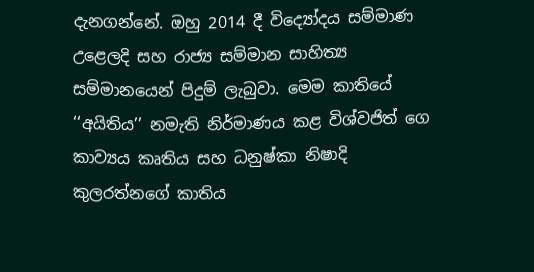දැනගන්නේ. ඔහු 2014 දී විද්‍යෝදය සම්මාණ උළෙලදි සහ රාජ්‍ය සම්මාන සාහිත්‍ය සම්මානයෙන් පිදුම් ලැබුවා. මෙම කාතියේ ‘‘අයිතිය’’ නමැති නිර්මාණය කළ විශ්වජිත් ගෙ කාව්‍යය කෘතිය සහ ධනුෂ්කා නිෂාදි කුලරත්නගේ කාතිය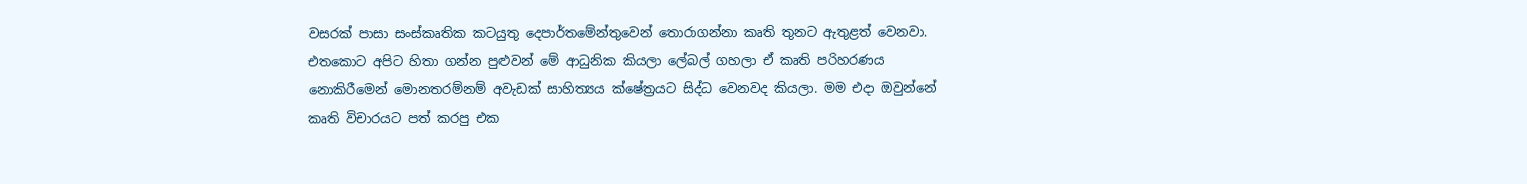වසරක් පාසා සංස්කෘතික කටයුතු දෙපාර්තමේන්තුවෙන් තොරාගන්නා කෘති තුනට ඇතුළත් වෙනවා. එතකොට අපිට හිතා ගන්න පුළුවන් මේ ආධුනික කියලා ලේබල් ගහලා ඒ කෘති පරිහරණය නොකිරීමෙන් මොනතරම්නම් අවැඩක් සාහිත්‍යය ක්ෂේත්‍රයට සිද්ධ වෙනවද කියලා. මම එදා ඔවුන්නේ කෘති විචාරයට පත් කරපු එක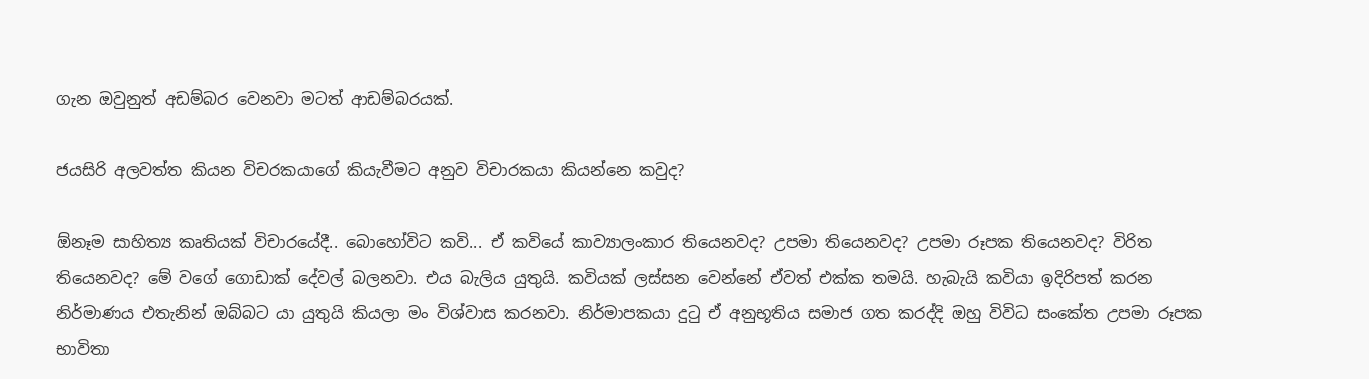ගැන ඔවුනුත් අඩම්බර වෙනවා මටත් ආඩම්බරයක්.

ජයසිරි අලවත්ත කියන විචරකයාගේ කියැවීමට අනුව විචාරකයා කියන්නෙ කවුද?

ඕනෑම සාහිත්‍ය කෘතියක් විචාරයේදී.. බොහෝවිට කවි... ඒ කවියේ කාව්‍යාලංකාර තියෙනවද? උපමා තියෙනවද? උපමා රූපක තියෙනවද? විරිත තියෙනවද? මේ වගේ ගොඩාක් දේවල් බලනවා. එය බැලිය යුතුයි. කවියක් ලස්සන වෙන්නේ ඒවත් එක්ක තමයි. හැබැයි කවියා ඉදිරිපත් කරන නිර්මාණය එතැනින් ඔබ්බට යා යුතුයි කියලා මං විශ්වාස කරනවා. නිර්මාපකයා දුටු ඒ අනුභූතිය සමාජ ගත කරද්දි ඔහු විවිධ සංකේත උපමා රූපක භාවිතා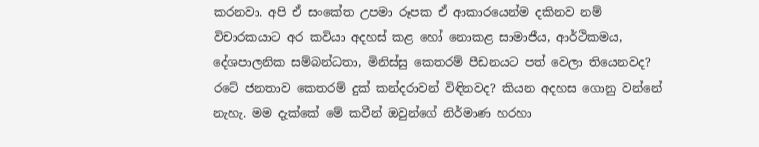කරනවා. අපි ඒ සංකේත උපමා රූපක ඒ ආකාරයෙන්ම දකිනව නම් විචාරකයාට අර කවියා අදහස් කළ හෝ නොකළ සාමාජීය, ආර්ථිකමය, දේශපාලනික සම්බන්ධතා, මිනිස්සු කෙතරම් පීඩනයට පත් වෙලා තියෙනවද? රටේ ජනතාව කෙතරම් දුක් කන්දරාවන් විඳිනවද? කියන අදහස ගොනු වන්නේ නැහැ. මම දැක්කේ මේ කවීන් ඔවුන්ගේ නිර්මාණ හරහා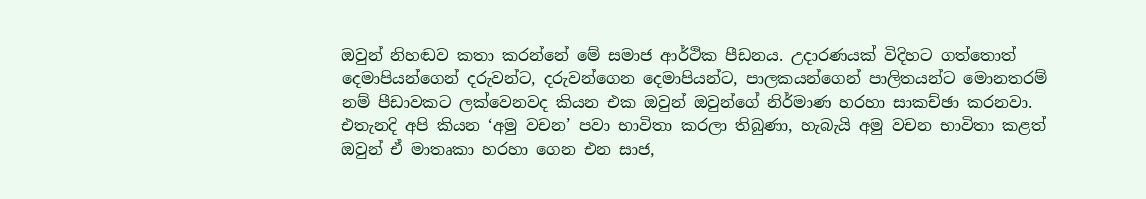ඔවුන් නිහඬව කතා කරන්නේ මේ සමාජ ආර්ථික පීඩනය. උදාරණයක් විදිහට ගත්තොත් දෙමාපියන්ගෙන් දරුවන්ට, දරුවන්ගෙන දෙමාපියන්ට, පාලකයන්ගෙන් පාලිතයන්ට මොනතරම් නම් පීඩාවකට ලක්වෙනවද කියන එක ඔවුන් ඔවුන්ගේ නිර්මාණ හරහා සාකච්ඡා කරනවා. එතැනදි අපි කියන ‘අමු වචන’ පවා භාවිතා කරලා තිබුණා, හැබැයි අමු වචන භාවිතා කළත් ඔවුන් ඒ මාතෘකා හරහා ගෙන එන සාජ,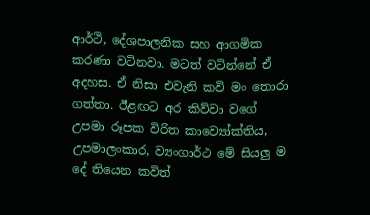ආර්ථි, දේශපාලනික සහ ආගමික කරණා වටිනවා. මටත් වටින්නේ ඒ අදහස. ඒ නිසා එවැනි කවි මං තොරා ගත්තා. ඊළඟට අර කිව්වා වගේ උපමා රූපක විරිත කාව්‍යෝක්තිය, උපමාලංකාර, ව්‍යංගාර්ථ මේ සියලු ම දේ තියෙන කවිත්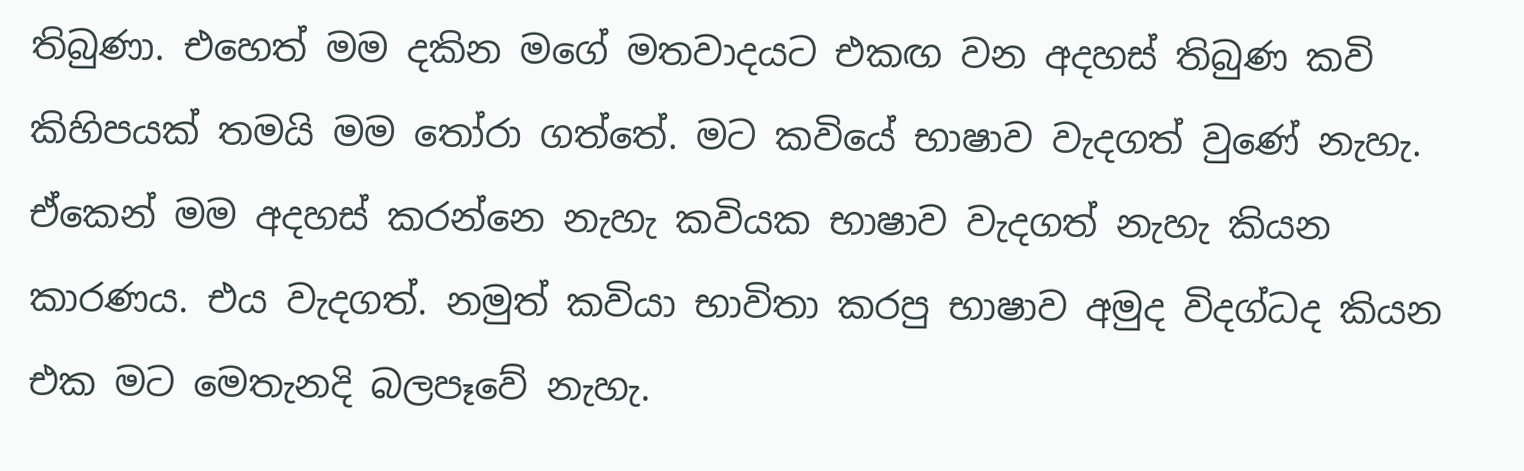තිබුණා. එහෙත් මම දකින මගේ මතවාදයට එකඟ වන අදහස් තිබුණ කවි කිහිපයක් තමයි මම තෝරා ගත්තේ. මට කවියේ භාෂාව වැදගත් වුණේ නැහැ. ඒකෙන් මම අදහස් කරන්නෙ නැහැ කවියක භාෂාව වැදගත් නැහැ කියන කාරණය. එය වැදගත්. නමුත් කවියා භාවිතා කරපු භාෂාව අමුද විදග්ධද කියන එක මට මෙතැනදි බලපෑවේ නැහැ.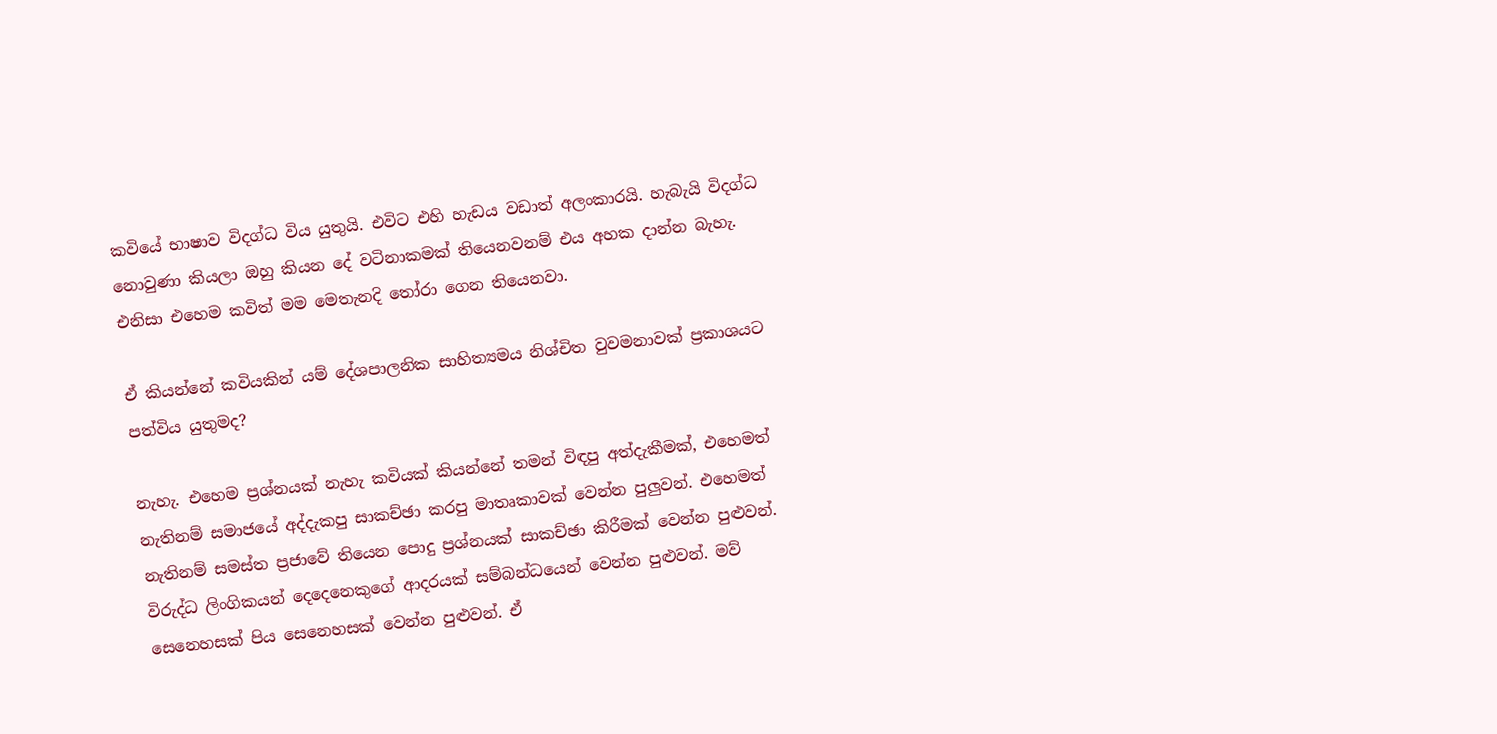කවියේ භාෂාව විදග්ධ විය යුතුයි. එවිට එහි හැඩය වඩාත් අලංකාරයි. හැබැයි විදග්ධ නොවුණා කියලා ඔහු කියන දේ වටිනාකමක් තියෙනවනම් එය අහක දාන්න බැහැ. එනිසා එහෙම කවිත් මම මෙතැනදි තෝරා ගෙන තියෙනවා.

ඒ කියන්නේ කවියකින් යම් දේශපාලනික සාහිත්‍යමය නිශ්චිත වුවමනාවක් ප්‍රකාශයට පත්විය යුතුමද?

නැහැ. එහෙම ප්‍රශ්නයක් නැහැ කවියක් කියන්නේ තමන් විඳපු අත්දැකීමක්, එහෙමත් නැතිනම් සමාජයේ අද්දැකපු සාකච්ඡා කරපු මාතෘකාවක් වෙන්න පුලුවන්. එහෙමත් නැතිනම් සමස්ත ප්‍රජාවේ තියෙන පොදු ප්‍රශ්නයක් සාකච්ඡා කිරීමක් වෙන්න පුළුවන්. විරුද්ධ ලිංගිකයන් දෙදෙනෙකුගේ ආදරයක් සම්බන්ධයෙන් වෙන්න පුළුවන්. මව් සෙනෙහසක් පිය සෙනෙහසක් වෙන්න පුළුවන්. ඒ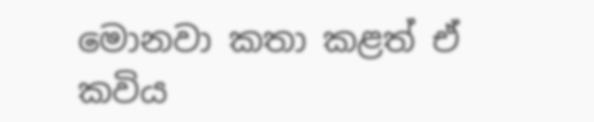මොනවා කතා කළත් ඒ කවිය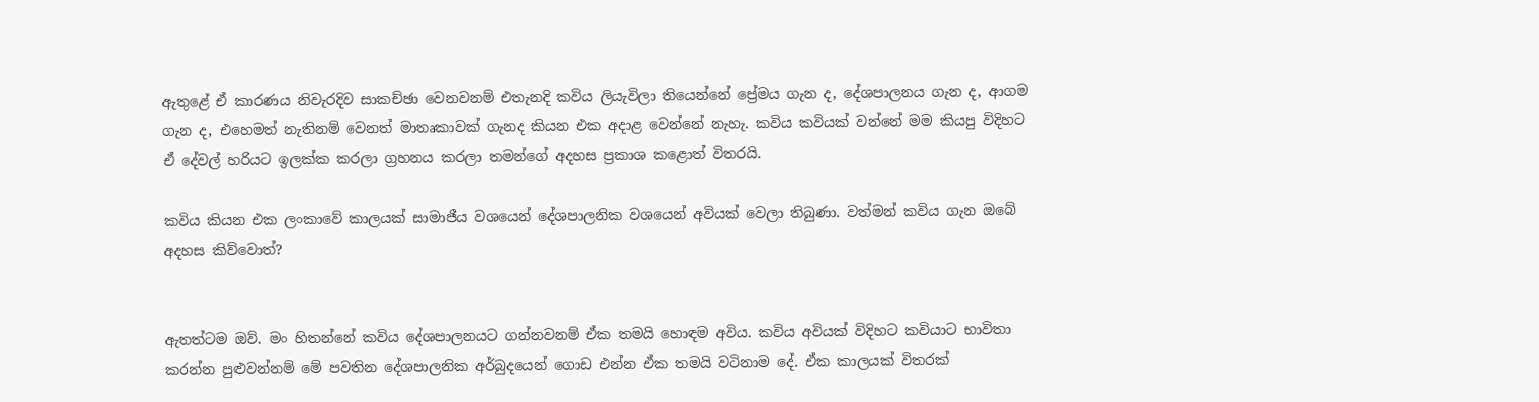ඇතුළේ ඒ කාරණය නිවැරදිව සාකච්ඡා වෙනවනම් එතැනදි කවිය ලියැවිලා තියෙන්නේ ප්‍රේමය ගැන ද, දේශපාලනය ගැන ද, ආගම ගැන ද, එහෙමත් නැතිනම් වෙනත් මාතෘකාවක් ගැනද කියන එක අදාළ වෙන්නේ නැහැ. කවිය කවියක් වන්නේ මම කියපු විදිහට ඒ දේවල් හරියට ඉලක්ක කරලා ග්‍රහනය කරලා තමන්ගේ අදහස ප්‍රකාශ කළොත් විතරයි.

කවිය කියන එක ලංකාවේ කාලයක් සාමාජීය වශයෙන් දේශපාලනික වශයෙන් අවියක් වෙලා තිබුණා. වත්මන් කවිය ගැන ඔබේ අදහස කිව්වොත්?


ඇතත්ටම ඔව්. මං හිතන්නේ කවිය දේශපාලනයට ගන්නවනම් ඒක තමයි හොඳම අවිය. කවිය අවියක් විදිහට කවියාට භාවිතා කරන්න පුළුවන්නම් මේ පවතින දේශපාලනික අර්බුදයෙන් ගොඩ එන්න ඒක තමයි වටිනාම දේ. ඒක කාලයක් විතරක්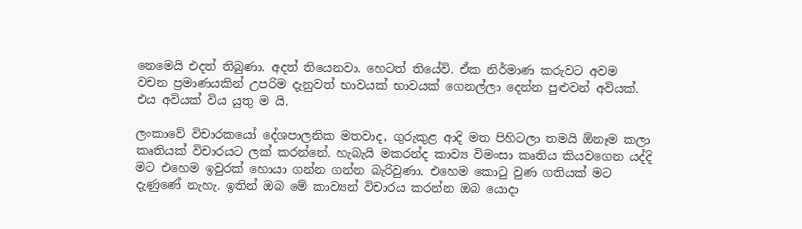නෙමෙයි එදත් තිබුණා. අදත් තියෙනවා. හෙටත් තියේවි. ඒක නිර්මාණ කරුවට අවම වචන ප්‍රමාණයකින් උපරිම දැනුවත් භාවයක් භාවයක් ගෙනල්ලා දෙන්න පුළුවන් අවියක්. එය අවියක් විය යුතු ම යි.

ලංකාවේ විචාරකයෝ දේශපාලනික මතවාද, ගුරුකුළ ආදි මත පිහිටලා තමයි ඕනෑම කලා කෘතියක් විචාරයට ලක් කරන්නේ. හැබැයි මකරන්ද කාව්‍ය විමංසා කෘතිය කියවගෙන යද්දි මට එහෙම ඉවුරක් හොයා ගන්න ගන්න බැරිවුණා. එහෙම කොටු වුණ ගතියක් මට දැණුණේ නැහැ. ඉතින් ඔබ මේ කාව්‍යන් විචාරය කරන්න ඔබ යොදා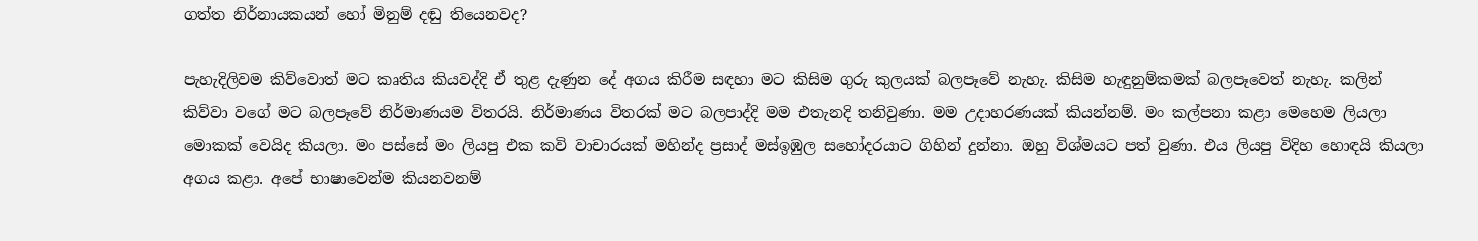ගත්ත නිර්නායකයන් හෝ මිනුම් දඬු තියෙනවද?

පැහැදිලිවම කිව්වොත් මට කෘතිය කියවද්දි ඒ තුළ දැණුන දේ අගය කිරීම සඳහා මට කිසිම ගුරු කුලයක් බලපෑවේ නැහැ. කිසිම හැඳුනුම්කමක් බලපෑවෙත් නැහැ. කලින් කිව්වා වගේ මට බලපෑවේ නිර්මාණයම විතරයි. නිර්මාණය විතරක් මට බලපාද්දි මම එතැනදි තනිවුණා. මම උදාහරණයක් කියන්නම්. මං කල්පනා කළා මෙහෙම ලියලා මොකක් වෙයිද කියලා. මං පස්සේ මං ලියපු එක කවි වාචාරයක් මහින්ද ප්‍රසාද් මස්ඉඹුල සහෝදරයාට ගිහින් දුන්නා. ඔහු විශ්මයට පත් වුණා. එය ලියපු විදිහ හොඳයි කියලා අගය කළා. අපේ භාෂාවෙන්ම කියනවනම්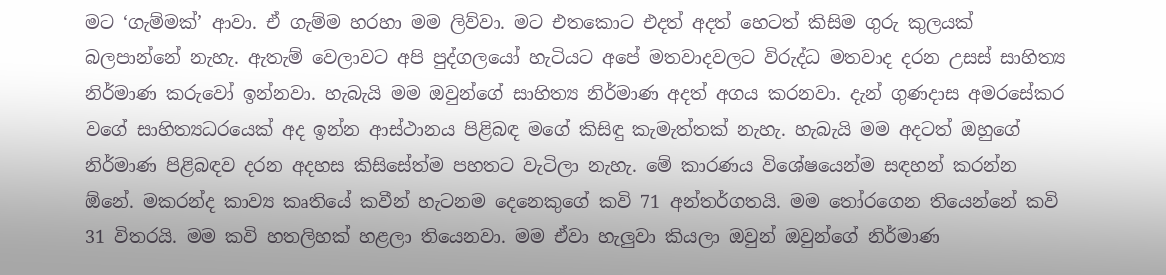මට ‘ගැම්මක්’ ආවා. ඒ ගැම්ම හරහා මම ලිව්වා. මට එතකොට එදත් අදත් හෙටත් කිසිම ගුරු කුලයක් බලපාන්නේ නැහැ. ඇතැම් වෙලාවට අපි පුද්ගලයෝ හැටියට අපේ මතවාදවලට විරුද්ධ මතවාද දරන උසස් සාහිත්‍ය නිර්මාණ කරුවෝ ඉන්නවා. හැබැයි මම ඔවුන්ගේ සාහිත්‍ය නිර්මාණ අදත් අගය කරනවා. දැන් ගුණදාස අමරසේකර වගේ සාහිත්‍යධරයෙක් අද ඉන්න ආස්ථානය පිළිබඳ මගේ කිසිඳු කැමැත්තක් නැහැ. හැබැයි මම අදටත් ඔහුගේ නිර්මාණ පිළිබඳව දරන අදහස කිසිසේත්ම පහතට වැටිලා නැහැ. මේ කාරණය විශේෂයෙන්ම සඳහන් කරන්න ඕනේ. මකරන්ද කාව්‍ය කෘතියේ කවීන් හැටනම දෙනෙකුගේ කවි 71 අන්තර්ගතයි. මම තෝරගෙන තියෙන්නේ කවි 31 විතරයි. මම කවි හතලිහක් හළලා තියෙනවා. මම ඒවා හැලුවා කියලා ඔවුන් ඔවුන්ගේ නිර්මාණ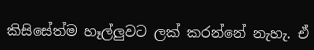කිසිසේත්ම හෑල්ලුවට ලක් කරන්නේ නැහැ. ඒ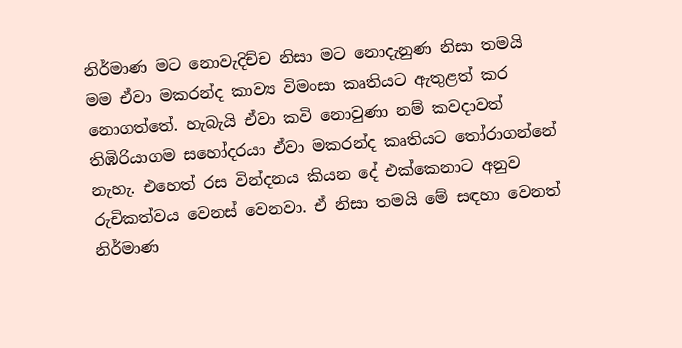නිර්මාණ මට නොවැදිච්ච නිසා මට නොදැනුණ නිසා තමයි මම ඒවා මකරන්ද කාව්‍ය විමංසා කෘතියට ඇතුළත් කර නොගත්තේ. හැබැයි ඒවා කවි නොවුණා නම් කවදාවත් තිඹිරියාගම සහෝදරයා ඒවා මකරන්ද කෘතියට තෝරාගන්නේ නැහැ. එහෙත් රස වින්දනය කියන දේ එක්කෙනාට අනුව රුචිකත්වය වෙනස් වෙනවා. ඒ නිසා තමයි මේ සඳහා වෙනත් නිර්මාණ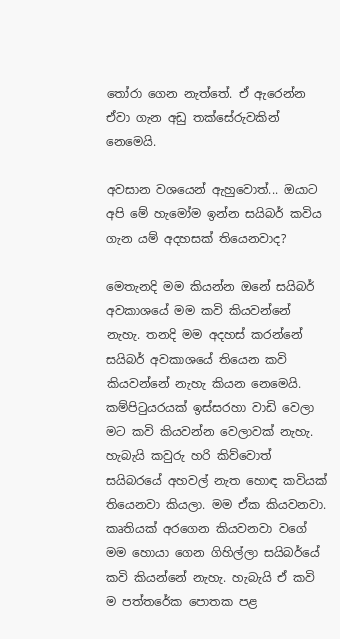තෝරා ගෙන නැත්තේ. ඒ ඇරෙන්න ඒවා ගැන අඩු තක්සේරුවකින් නෙමෙයි.

අවසාන වශයෙන් ඇහුවොත්... ඔයාට අපි මේ හැමෝම ඉන්න සයිබර් කවිය ගැන යම් අදහසක් තියෙනවාද?

මෙතැනදි මම කියන්න ඔනේ සයිබර් අවකාශයේ මම කවි කියවන්නේ නැහැ. තනදි මම අදහස් කරන්නේ සයිබර් අවකාශයේ තියෙන කවි කියවන්නේ නැහැ කියන නෙමෙයි. කම්පිටුයරයක් ඉස්සරහා වාඩි වෙලා මට කවි කියවන්න වෙලාවක් නැහැ. හැබැයි කවුරු හරි කිව්වොත් සයිබරයේ අහවල් නැත හොඳ කවියක් තියෙනවා කියලා. මම ඒක කියවනවා. කෘතියක් අරගෙන කියවනවා වගේ මම හොයා ගෙන ගිහිල්ලා සයිබර්යේ කවි කියන්නේ නැහැ. හැබැයි ඒ කවි ම පත්තරේක පොතක පළ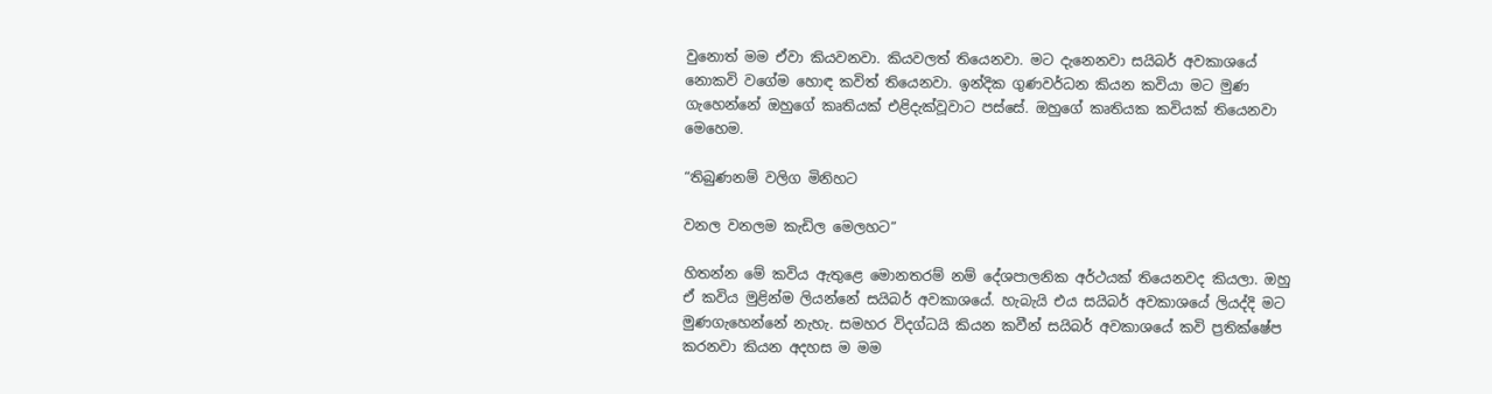වුනොත් මම ඒවා කියවනවා. කියවලත් තියෙනවා. මට දැනෙනවා සයිබර් අවකාශයේ නොකවි වගේම හොඳ කවිත් තියෙනවා. ඉන්දික ගුණවර්ධන කියන කවියා මට මුණ ගැහෙන්නේ ඔහුගේ කෘතියක් එළිදැක්වූවාට පස්සේ. ඔහුගේ කෘතියක කවියක් තියෙනවා මෙහෙම.

“තිබුණනම් වලිග මිනිහට

වනල වනලම කැඩිල මෙලහට”

හිතන්න මේ කවිය ඇතුළෙ මොනතරම් නම් දේශපාලනික අර්ථයක් තියෙනවද කියලා. ඔහු ඒ කවිය මුළින්ම ලියන්නේ සයිබර් අවකාශයේ. හැබැයි එය සයිබර් අවකාශයේ ලියද්දි මට මුණගැහෙන්නේ නැහැ. සමහර විදග්ධයි කියන කවීන් සයිබර් අවකාශයේ කවි ප්‍රතික්ෂේප කරනවා කියන අදහස ම මම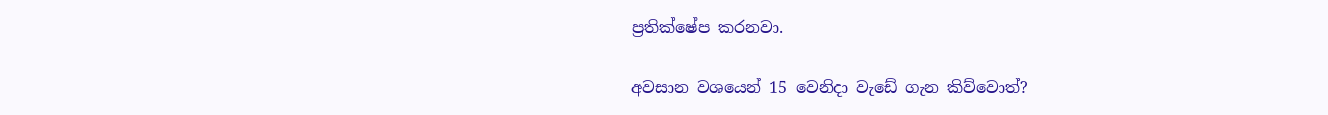ප්‍රතික්ෂේප කරනවා.

අවසාන වශයෙන් 15 වෙනිදා වැඩේ ගැන කිව්වොත්?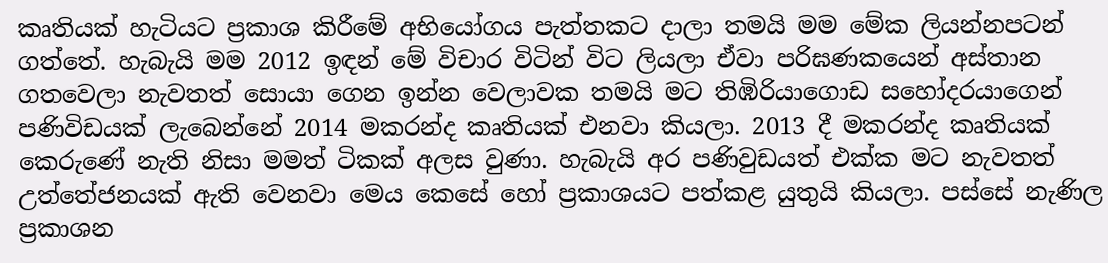කෘතියක් හැටියට ප්‍රකාශ කිරීමේ අභියෝගය පැත්තකට දාලා තමයි මම මේක ලියන්නපටන් ගත්තේ. හැබැයි මම 2012 ඉඳන් මේ විචාර විටින් විට ලියලා ඒවා පරිඝණකයෙන් අස්තාන ගතවෙලා නැවතත් සොයා ගෙන ඉන්න වෙලාවක තමයි මට තිඹිරියාගොඩ සහෝදරයාගෙන් පණිවිඩයක් ලැබෙන්නේ 2014 මකරන්ද කෘතියක් එනවා කියලා. 2013 දී මකරන්ද කෘතියක් කෙරුණේ නැති නිසා මමත් ටිකක් අලස වුණා. හැබැයි අර පණිවුඩයත් එක්ක මට නැවතත් උත්තේජනයක් ඇති වෙනවා මෙය කෙසේ හෝ ප්‍රකාශයට පත්කළ යුතුයි කියලා. පස්සේ නැණිල ප්‍රකාශන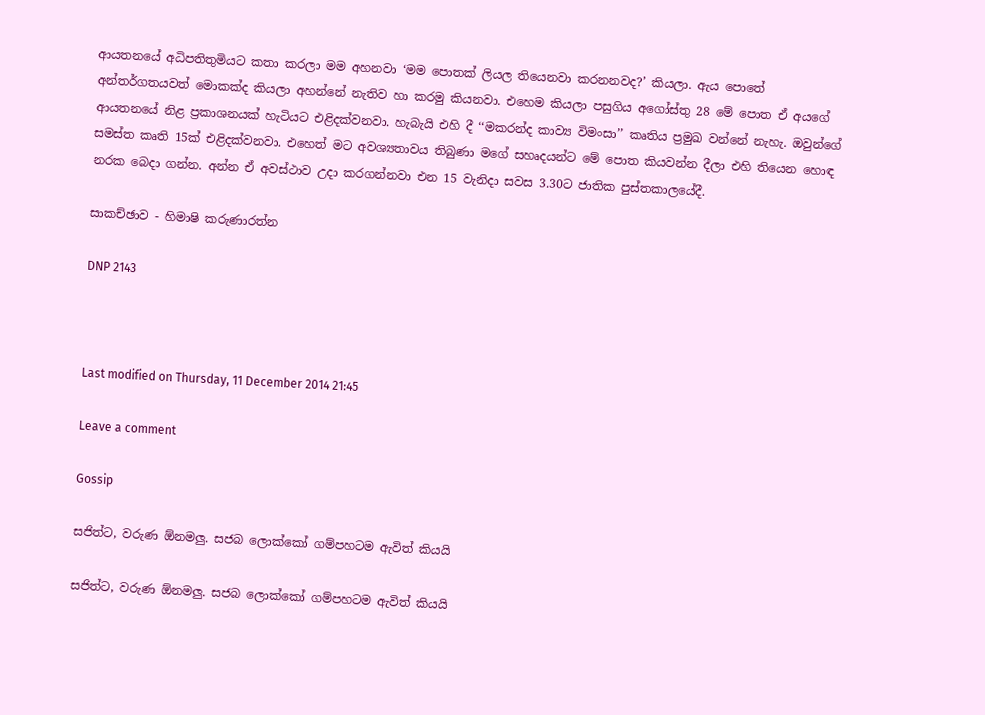ආයතනයේ අධිපතිතුමියට කතා කරලා මම අහනවා ‘මම පොතක් ලියල තියෙනවා කරනනවද?’ කියලා. ඇය පොතේ අන්තර්ගතයවත් මොකක්ද කියලා අහන්නේ නැතිව හා කරමු කියනවා. එහෙම කියලා පසුගිය අගෝස්තු 28 මේ පොත ඒ අයගේ ආයතනයේ නිළ ප්‍රකාශනයක් හැටියට එළිදක්වනවා. හැබැයි එහි දී ‘‘මකරන්ද කාව්‍ය විමංසා’’ කෘතිය ප්‍රමුඛ වන්නේ නැහැ. ඔවුන්ගේ සමස්ත කෘති 15ක් එළිදක්වනවා. එහෙත් මට අවශ්‍යතාවය තිබුණා මගේ සහෘදයන්ට මේ ‍පොත කියවන්න දීලා එහි තියෙන හොඳ නරක බෙදා ගන්න. අන්න ඒ අවස්ථාව උදා කරගන්නවා එන 15 වැනිදා සවස 3.30ට ජාතික පුස්තකාලයේදී.

සාකච්ඡාව - හිමාෂි කරුණාරත්න

DNP 2143



Last modified on Thursday, 11 December 2014 21:45

Leave a comment

Gossip

සජිත්ට, වරුණ ඕනමලු. සජබ ලොක්කෝ ගම්පහටම ඇවිත් කියයි

සජිත්ට, වරුණ ඕනමලු. සජබ ලොක්කෝ ගම්පහටම ඇවිත් කියයි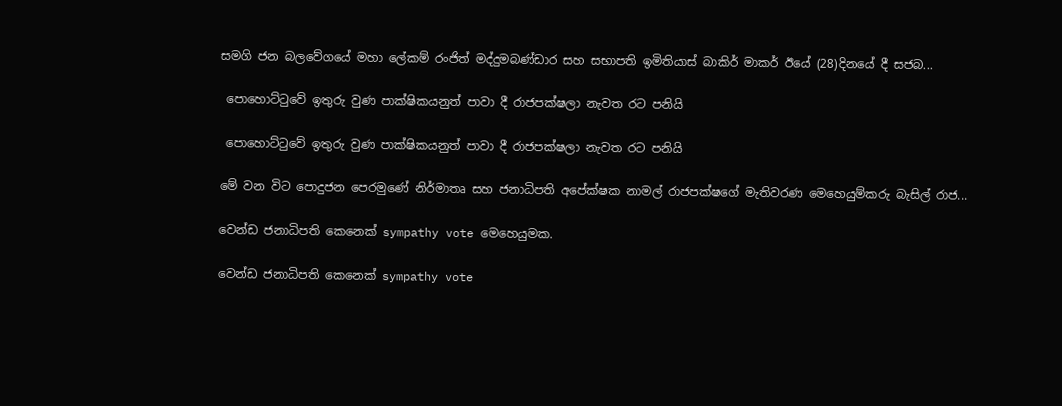සමගි ජන බලවේගයේ මහා ලේකම් රංජිත් මද්දුමබණ්ඩාර සහ සභාපති ඉමිතියාස් බාකිර් මාකර් ඊයේ (28)දිනයේ දී සජබ...

 පොහොට්ටුවේ ඉතුරු වුණ පාක්ෂිකයනුත් පාවා දී රාජපක්ෂලා නැවත රට පනියි

 පොහොට්ටුවේ ඉතුරු වුණ පාක්ෂිකයනුත් පාවා දී රාජපක්ෂලා නැවත රට පනියි

මේ වන විට පොදුජන පෙරමුණේ නිර්මාතෘ සහ ජනාධිපති අපේක්ෂක නාමල් රාජපක්ෂගේ මැතිවරණ මෙහෙයුම්කරු බැසිල් රාජ...

වෙන්ඩ ජනාධිපති කෙනෙක් sympathy vote මෙහෙයුමක.

වෙන්ඩ ජනාධිපති කෙනෙක් sympathy vote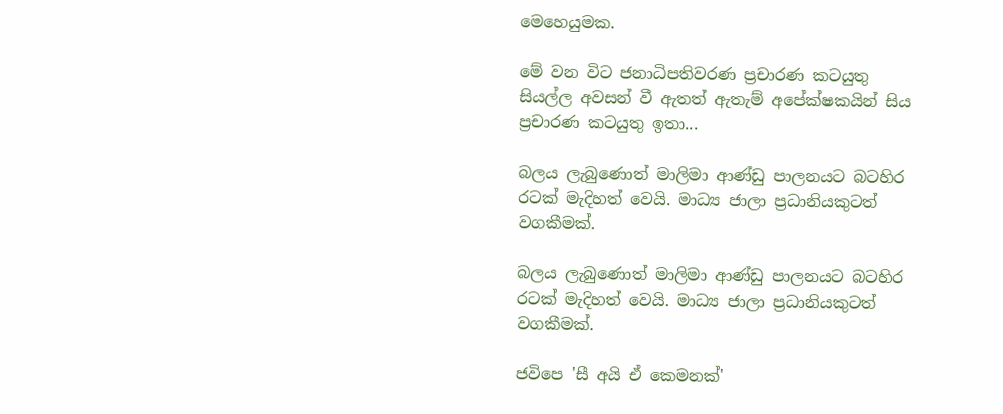මෙහෙයුමක.

මේ වන විට ජනාධිපතිවරණ ප්‍රචාරණ කටයුතු සියල්ල අවසන් වී ඇතත් ඇතැම් අපේක්ෂකයින් සිය ප්‍රචාරණ කටයුතු ඉතා...

බලය ලැබුණොත් මාලිමා ආණ්ඩු පාලනයට බටහිර රටක් මැදිහත් වෙයි. මාධ්‍ය ජාලා ප්‍රධානියකුටත් වගකීමක්.

බලය ලැබුණොත් මාලිමා ආණ්ඩු පාලනයට බටහිර රටක් මැදිහත් වෙයි. මාධ්‍ය ජාලා ප්‍රධානියකුටත් වගකීමක්.

ජවිපෙ 'සී අයි ඒ කෙමනක්'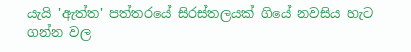යැයි 'ඇත්ත' පත්තරයේ සිරස්තලයක් ගියේ නවසිය හැට ගන්න වල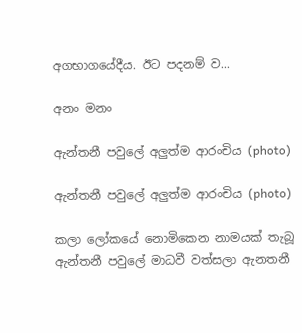අගභාගයේදීය. ඊට පදනම් ව...

අනං මනං

ඇන්තනී පවුලේ අලුත්ම ආරංචිය (photo)

ඇන්තනී පවුලේ අලුත්ම ආරංචිය (photo)

කලා ලෝකයේ නොමිකෙන නාමයක් තැබූ ඇන්තනී පවුලේ මාධවී වත්සලා ඇනතනී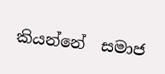කියන්නේ  සමාජ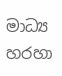මාධ්‍ය හරහා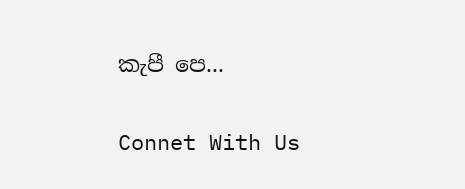කැපී පෙ...

Connet With Us